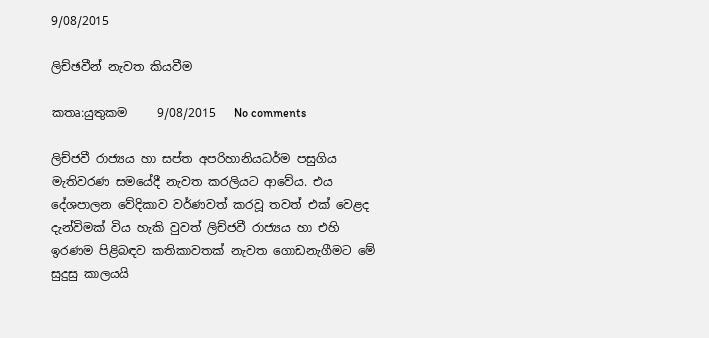9/08/2015

ලිච්ඡවීන් නැවත කියවීම

කතෘ:යුතුකම     9/08/2015   No comments

ලිච්ජවී රාජ්‍යය හා සප්ත අපරිහානියධර්ම පසුගිය මැතිවරණ සමයේදී නැවත කරලියට ආවේය. එය දේශපාලන වේදිකාව වර්ණවත් කරවූ තවත් එක් වෙළද දැන්විමක් විය හැකි වුවත් ලිච්ජවී රාජ්‍යය හා එහි ඉරණම පිළිබඳව කතිකාවතක් නැවත ගොඩනැගීමට මේ සුදුසු කාලයයි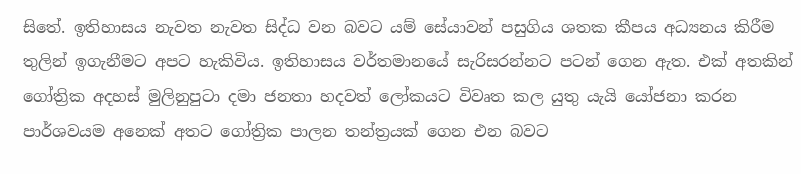සිතේ. ඉතිහාසය නැවත නැවත සිද්ධ වන බවට යම් සේයාවන් පසුගිය ශතක කීපය අධ්‍යනය කිරීම තුලින් ඉගැනීමට අපට හැකිවිය. ඉතිහාසය වර්තමානයේ සැරිසරන්නට පටන් ගෙන ඇත. එක් අතකින් ගෝත්‍රික අදහස් මුලිනුපුටා දමා ජනතා හදවත් ලෝකයට විවෘත කල යුතු යැයි යෝජනා කරන පාර්ශවයම අනෙක් අතට ගෝත්‍රික පාලන තන්ත්‍රයක් ගෙන එන බවට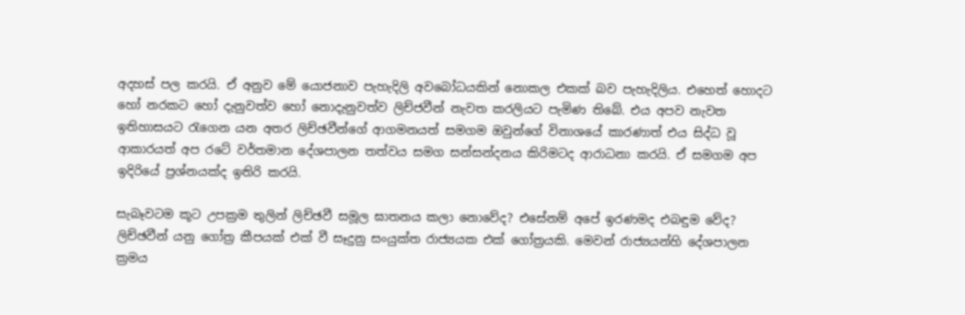අදහස් පල කරයි. ඒ අනුව මේ යොජනාව පැහැදිලි අවබෝධයකින් නොකල එකක් බව පැහැදිලිය. එහෙත් හොදට හෝ නරකට හෝ දැනුවත්ව හෝ නොදැනුවත්ව ලිච්ජවීන් නැවත කරලියට පැමිණ තිබේ. එය අපව නැවත ඉතිහාසයට රැගෙන යන අතර ලිච්ඡවීන්ගේ ආගමනයත් සමගම ඔවුන්ගේ විනාශයේ කාරණාත් එය සිද්ධ වූ ආකාරයත් අප රටේ වර්තමාන දේශපාලන තත්වය සමග සන්සන්දනය කිරිමටද ආරාධනා කරයි. ඒ සමගම අප ඉදිරියේ ප්‍රශ්නයක්ද ඉතිරි කරයි.

සැබෑවටම කූට උපක්‍රම තුලින් ලිච්ඡවී සමූල ඝාතනය කලා නොවේද? එසේනම් අපේ ඉරණමද එබඳුම වේද? ලිච්ඡවීන් යනු ගෝත්‍ර කීපයක් එක් වී සෑදුනු සංයුක්ත රාජ්‍යයක එක් ගෝත්‍රයකි. මෙවන් රාජ්‍යයන්හි දේශපාලන ක්‍රමය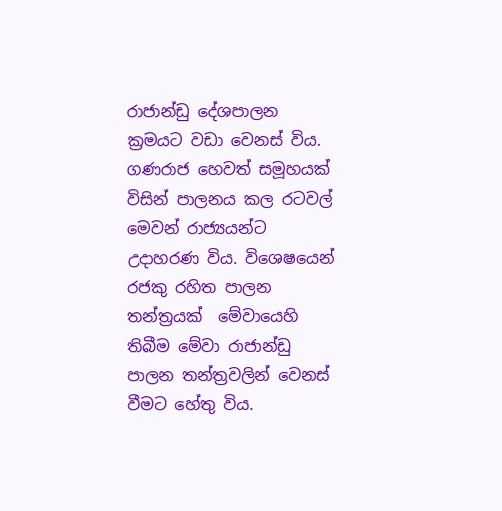රාජාන්ඩු දේශපාලන ක්‍රමයට වඩා වෙනස් විය. ගණරාජ හෙවත් සමූහයක් විසින් පාලනය කල රටවල් මෙවන් රාජ්‍යයන්ට උදාහරණ විය. විශෙෂයෙන් රජකු රහිත පාලන තන්ත්‍රයක්  මේවායෙහි තිබීම මේවා රාජාන්ඩු පාලන තන්ත්‍රවලින් වෙනස් වීමට හේතු විය.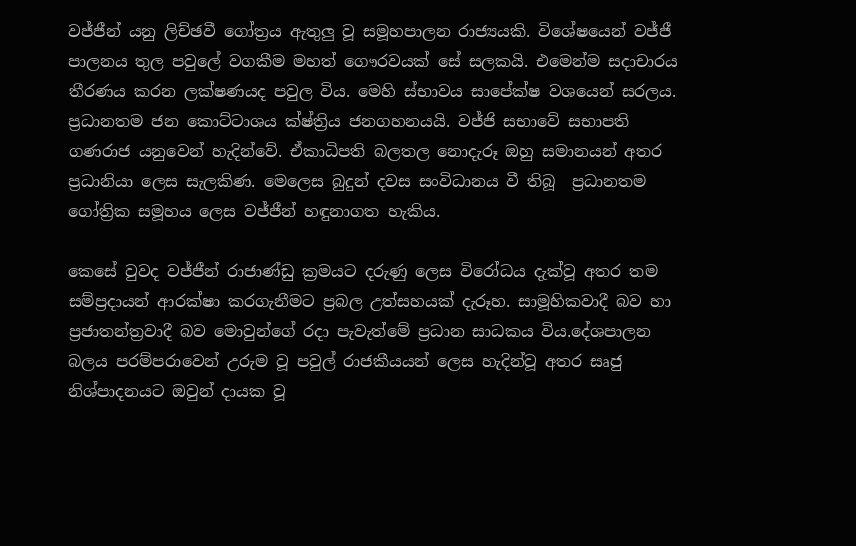වජ්ජීන් යනු ලිච්ඡවී ගෝත්‍රය ඇතුලු වූ සමූහපාලන රාජ්‍යයකි. විශේෂයෙන් වජ්ජී පාලනය තුල පවුලේ වගකීම මහත් ගෞරවයක් සේ සලකයි. එමෙන්ම සදාචාරය තීරණය කරන ලක්ෂණයද පවුල විය. මෙහි ස්භාවය සාපේක්ෂ වශයෙන් සරලය. ප්‍රධානතම ජන කොට්ටාශය ක්ෂ්ත්‍රිය ජනගහනයයි. වජ්ජි සභාවේ සභාපති ගණරාජ යනුවෙන් හැදින්වේ. ඒකාධිපති බලතල නොදැරූ ඔහු සමානයන් අතර ප්‍රධානියා ලෙස සැලකිණ. මෙලෙස බුදුන් දවස සංවිධානය වී තිබූ  ප්‍රධානතම ගෝත්‍රික සමූහය ලෙස වජ්ජීන් හඳුනාගත හැකිය.

කෙසේ වුවද වජ්ජීන් රාජාණ්ඩු ක්‍රමයට දරුණු ලෙස විරෝධය දැක්වූ අතර තම සම්ප්‍රදායන් ආරක්ෂා කරගැනීමට ප්‍රබල උත්සහයක් දැරූහ. සාමූහිකවාදී බව හා ප්‍රජාතන්ත්‍රවාදී බව මොවුන්ගේ රදා පැවැත්මේ ප්‍රධාන සාධකය විය.දේශපාලන බලය පරම්පරාවෙන් උරුම වූ පවුල් රාජකීයයන් ලෙස හැදින්වූ අතර සෘජු නිශ්පාදනයට ඔවුන් දායක වූ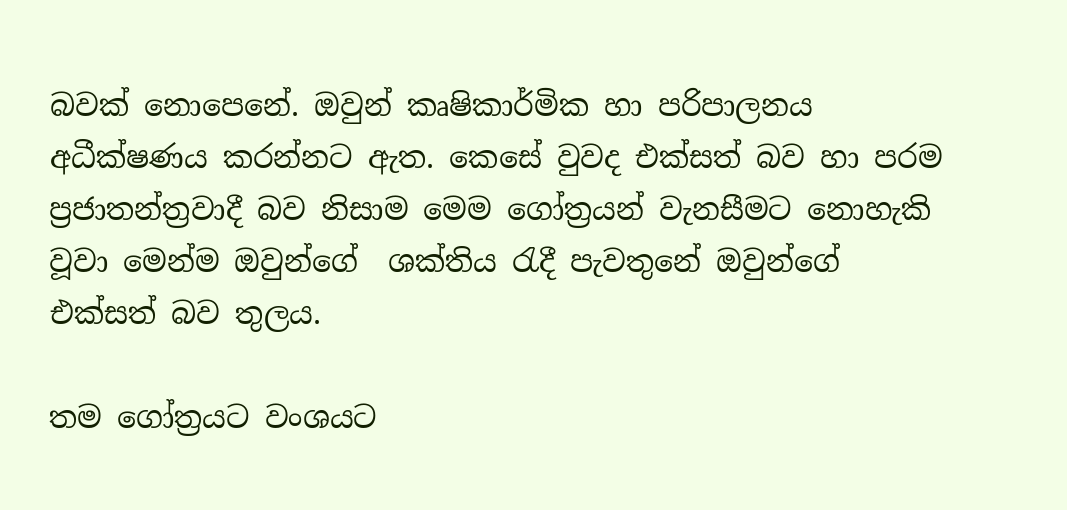බවක් නොපෙනේ. ඔවුන් කෘෂිකාර්මික හා පරිපාලනය අධීක්ෂණය කරන්නට ඇත. කෙසේ වුවද එක්සත් බව හා පරම ප්‍රජාතන්ත්‍රවාදී බව නිසාම මෙම ගෝත්‍රයන් වැනසීමට නොහැකි වූවා මෙන්ම ඔවුන්ගේ  ශක්තිය රැදී පැවතුනේ ඔවුන්ගේ එක්සත් බව තුලය.

තම ගෝත්‍රයට වංශයට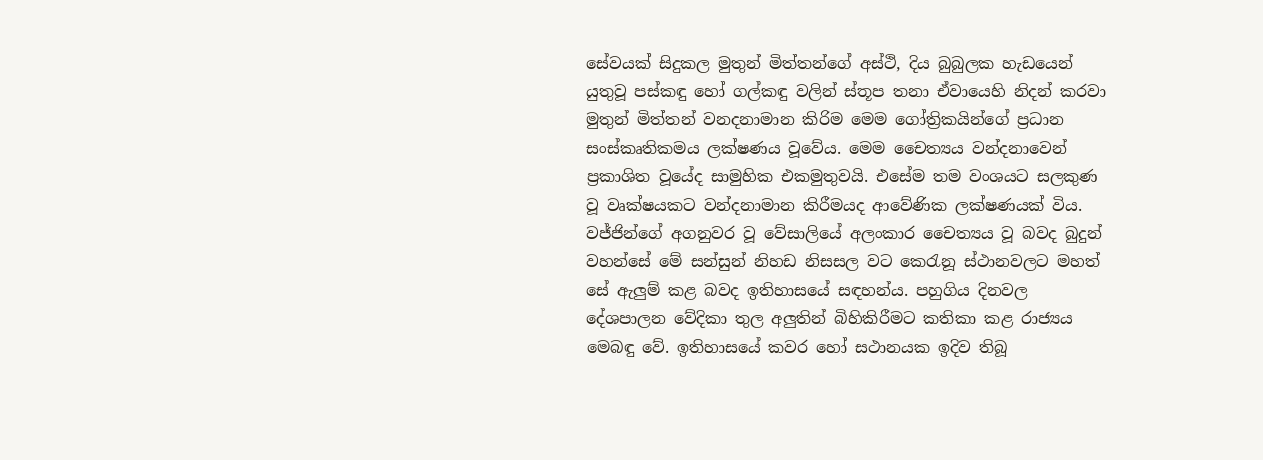සේවයක් සිදුකල මුතුන් මිත්තන්ගේ අස්ථි, දිය බුබුලක හැඩයෙන් යුතුවූ පස්කඳු හෝ ගල්කඳු වලින් ස්තූප තනා ඒවායෙහි නිදන් කරවා  මුතුන් මිත්තන් වනදනාමාන කිරිම මෙම ගෝත්‍රිකයින්ගේ ප්‍රධාන සංස්කෘතිකමය ලක්ෂණය වූවේය. මෙම චෛත්‍යය වන්දනාවෙන් ප්‍රකාශිත වූයේද සාමුහික එකමුතුවයි. එසේම තම වංශයට සලකුණ වූ වෘක්ෂයකට වන්දනාමාන කිරීමයද ආවේණික ලක්ෂණයක් විය. වජ්ජින්ගේ අගනුවර වූ වේසාලියේ අලංකාර චෛත්‍යය වූ බවද බුදුන් වහන්සේ මේ සන්සුන් නිහඩ නිසසල වට කෙරැනූ ස්ථානවලට මහත් සේ ඇලුම් කළ බවද ඉතිහාසයේ සඳහන්ය. පහුගිය දිනවල දේශපාලන වේදිකා තුල අලුතින් බිහිකිරීමට කතිකා කළ රාජ්‍යය මෙබඳු වේ. ඉතිහාසයේ කවර හෝ සථානයක ඉදිව තිබූ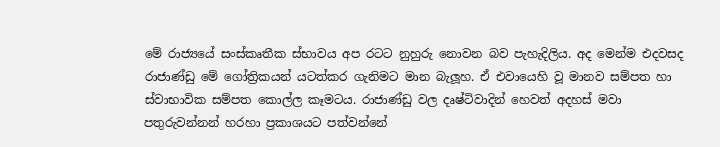මේ රාජ්‍යයේ සංස්කෘතීක ස්භාවය අප රටට නුහුරු නොවන බව පැහැදිලිය. අද මෙන්ම එදවසද  රාජාණ්ඩු මේ ගෝත්‍රිකයන් යටත්කර ගැනිමට මාන බැලූහ. ඒ එවායෙහි වූ මානව සම්පත හා ස්වාභාවික සම්පත කොල්ල කෑමටය. රාජාණ්ඩු වල දෘෂ්ටිවාදින් හෙවත් අදහස් මවා පතුරුවන්නන් හරහා ප්‍රකාශයට පත්වන්නේ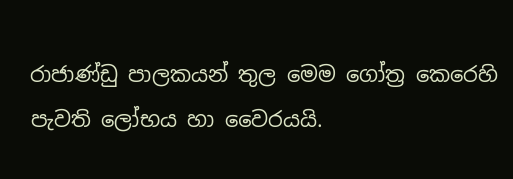රාජාණ්ඩු පාලකයන් තුල මෙම ගෝත්‍ර කෙරෙහි පැවති ලෝභය හා වෛරයයි.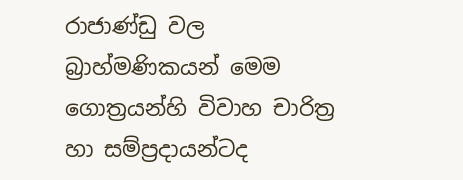රාජාණ්ඩු වල බ්‍රාහ්මණිකයන් මෙම ගොත්‍රයන්හි විවාහ චාරිත්‍ර හා සම්ප්‍රදායන්ටද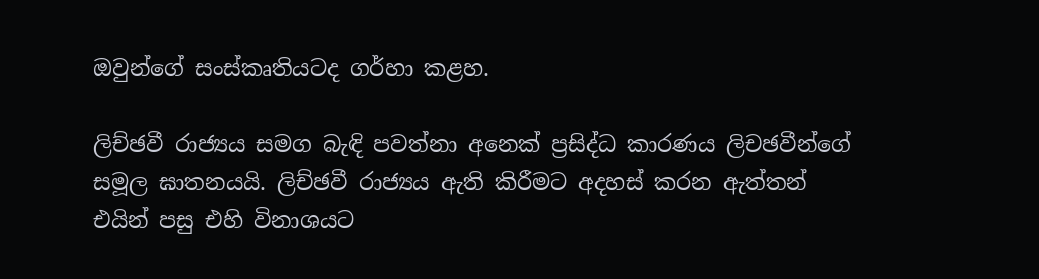ඔවුන්ගේ සංස්කෘතියටද ගර්හා කළහ.

ලිච්ඡවී රාජ්‍යය සමග බැඳි පවත්නා අනෙක් ප්‍රසිද්ධ කාරණය ලිචඡවීන්ගේ සමූල ඝාතනයයි. ලිච්ඡවී රාජ්‍යය ඇති කිරීමට අදහස් කරන ඇත්තන් එයින් පසු එහි විනාශයට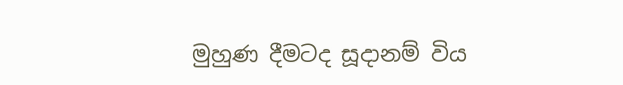මුහුණ දීමටද සූදානම් විය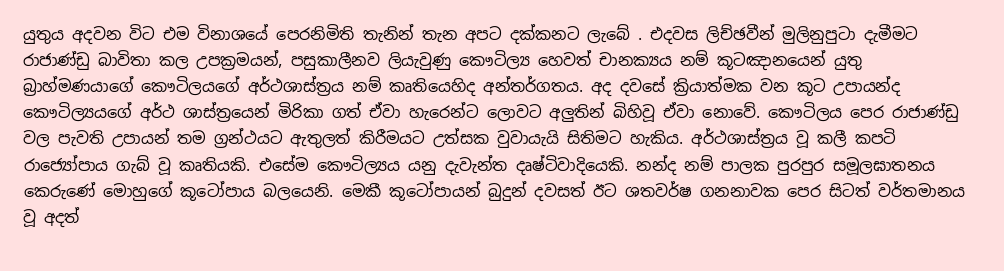යුතුය අදවන විට එම විනාශයේ පෙරනිමිති තැනින් තැන අපට දක්කනට ලැබේ . එදවස ලිච්ඡවීන් මුලිනුපුටා දැමීමට  රාජාණ්ඩු බාවිතා කල උපක්‍රමයන්, පසුකාලීනව ලියැවුණු කෞටිල්‍ය හෙවත් චානක්‍යය නම් කූටඤානයෙන් යුතු බ්‍රාහ්මණයාගේ කෞටිලයගේ අර්ථශාස්ත්‍රය නම් කෘතියෙහිද අන්තර්ගතය. අද දවසේ ක්‍රියාත්මක වන කූට උපායන්ද කෞටිල්‍යයගේ අර්ථ ශාස්ත්‍රයෙන් මිරිකා ගත් ඒවා හැරෙන්ට ලොවට අලුතින් බිහිවූ ඒවා නොවේ. කෞටිලය පෙර රාජාණ්ඩු වල පැවති උපායන් තම ග්‍රන්ථයට ඇතුලත් කිරීමයට උත්සක වුවායැයි සිතිමට හැකිය. අර්ථශාස්ත්‍රය වූ කලී කපටි රාජ්‍යෝපාය ගැබ් වූ කෘතියකි. එසේම කෞටිල්‍යය යනු දැවැන්ත දෘෂ්ටිවාදියෙකි. නන්ද නම් පාලක පුරපුර සමූලඝාතනය කෙරුණේ මොහුගේ කූටෝපාය බලයෙනි. මෙකී කූටෝපායන් බුදුන් දවසත් ඊට ශතවර්ෂ ගනනාවක පෙර සිටත් වර්තමානය වූ අදත්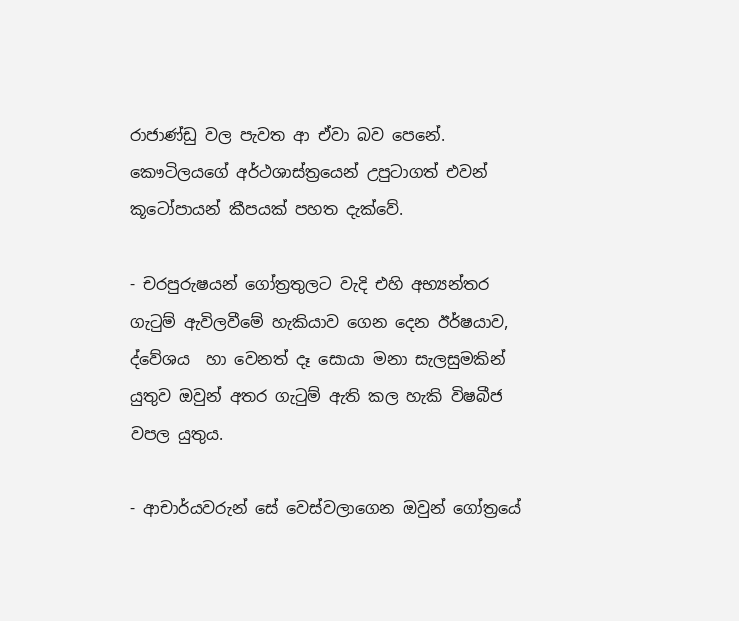රාජාණ්ඩු වල පැවත ආ ඒවා බව පෙනේ. කෞටිලයගේ අර්ථශාස්ත්‍රයෙන් උපුටාගත් එවන් කූටෝපායන් කීපයක් පහත දැක්වේ.

- චරපුරුෂයන් ගෝත්‍රතුලට වැදි එහි අභ්‍යන්තර ගැටුම් ඇවිලවීමේ හැකියාව ගෙන දෙන ඊර්ෂයාව, ද්වේශය  හා වෙනත් දෑ සොයා මනා සැලසුමකින් යුතුව ඔවුන් අතර ගැටුම් ඇති කල හැකි විෂබීජ වපල යුතුය.

- ආචාර්යවරුන් සේ වෙස්වලාගෙන ඔවුන් ගෝත්‍රයේ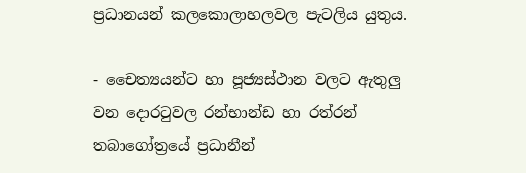ප්‍රධානයන් කලකොලාහලවල පැටලිය යුතුය.

- චෛත්‍යයන්ට හා පූජ්‍යස්ථාන වලට ඇතුලු වන දොරටුවල රන්භාන්ඩ හා රත්රන් තබාගෝත්‍රයේ ප්‍රධානීන්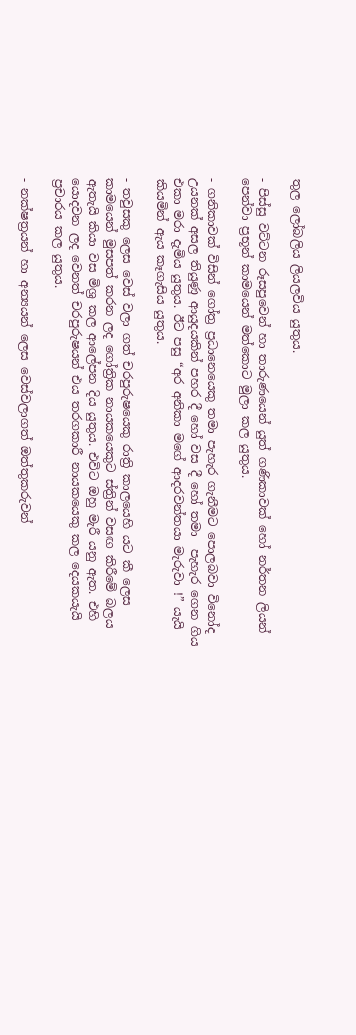තුල ලෝබලිය ලියලවිය යුතුය.

- පිස්සු වට්ටන රූසපුවෙන් හා තාරුණයෙන් යුත් ගණිකාවක් හෝ නර්තන ලියන් පෙන්වා ප්‍රභූන් කාමයෙන් මත්කොට මුලා කල යුතුය.

- ගනිකාවක් විසින් ගෝත්‍ර ප්‍රධානෙයෙකු තමා පැහැර ගැනීමට පොලබවා විනෝද උයනක් අසල තියුණු ආයුදයකින් පහර දී හෝ වස දී හෝ තමා  පැහැර ගෙන ගිය එකා මරා දැමිය යුතුය. ඊට පසු “අර අනිකා මගේ ආදරවන්තයා මැරුවා !” යැයි කියමින් ඇය කෑගැසිය යුතුය.

- තවුසකු ලෙස වෙස් වලා ගත් චරපුරුෂයෙකු රාත්‍රි කාලයෙහි යට කී ලෙස කාමයෙන් මුසපත් කරන ලද ගෝත්‍රික නායකයෙකුට ස්ත්‍රින් වසඟ කිරීමේ බලය ඇතැයි කියා වස මිශ්‍ර කල ආලේපන දිය යුතුය. එවිට ඔහු මැරී යනු ඇත. එහි යොදවන ලද වෙනත් චරපුරුෂයන් එය තරගකාරී නායකයෙකු කල දෙයකයැයි ප්‍රචාරය කල යුතුය.

- නක්ෂත්‍රයන් හා අන්‍යයන් ලෙස වෙස්වලාගත් ඔත්තුකරුවන්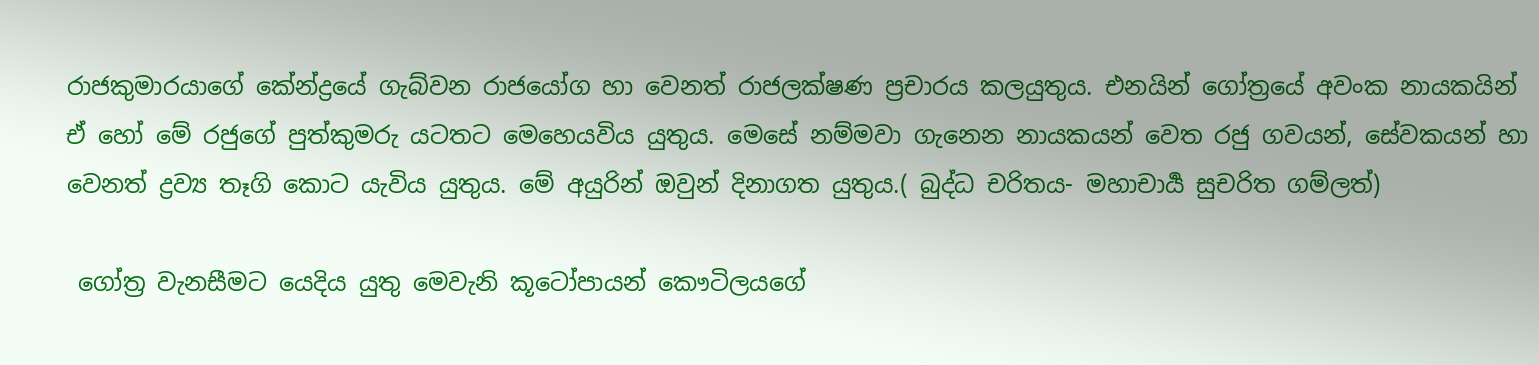රාජකුමාරයාගේ කේන්ද්‍රයේ ගැබ්වන රාජයෝග හා වෙනත් රාජලක්ෂණ ප්‍රචාරය කලයුතුය. එනයින් ගෝත්‍රයේ අවංක නායකයින් ඒ හෝ මේ රජුගේ පුත්කුමරු යටතට මෙහෙයවිය යුතුය. මෙසේ නම්මවා ගැනෙන නායකයන් වෙත රජු ගවයන්, සේවකයන් හා වෙනත් ද්‍රව්‍ය තෑගි කොට යැවිය යුතුය. මේ අයුරින් ඔවුන් දිනාගත යුතුය.( බුද්ධ චරිතය- මහාචාර්‍ය සුචරිත ගම්ලත්)

 ගෝත්‍ර වැනසීමට යෙදිය යුතු මෙවැනි කූටෝපායන් කෞටිලයගේ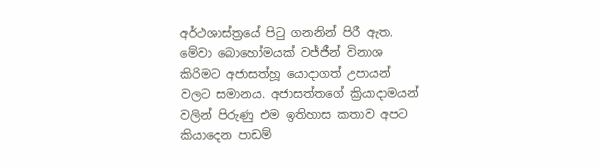අර්ථශාස්ත්‍රයේ පිටු ගනනින් පිරී ඇත. මේවා බොහෝමයක් වජ්ජීන් විනාශ කිරිමට අජාසත්හූ යොදාගත් උපායන් වලට සමානය. අජාසත්තගේ ක්‍රියාදාමයන් වලින් පිරුණු එම ඉතිහාස කතාව අපට කියාදෙන පාඩම්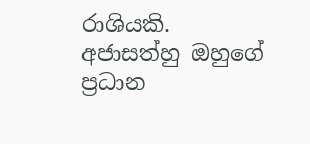රාශියකි. අජාසත්හු ඔහුගේ ප්‍රධාන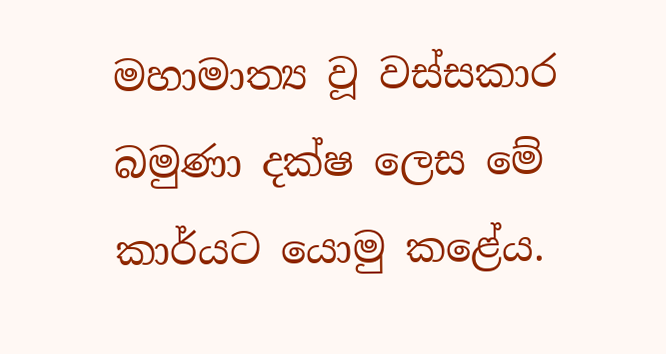මහාමාත්‍ය වූ වස්සකාර බමුණා දක්ෂ ලෙස මේ කාර්යට යොමු කළේය.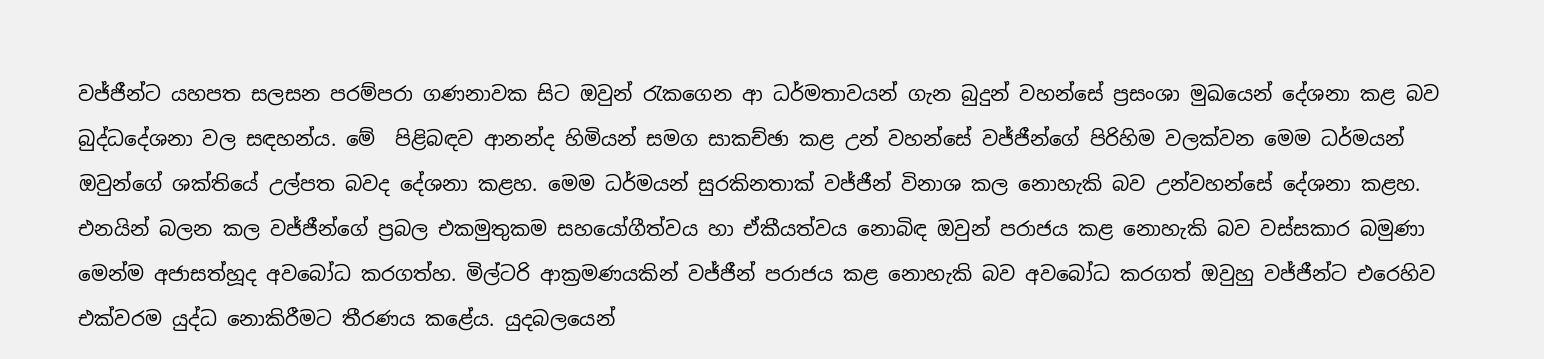වජ්ජීන්ට යහපත සලසන පරම්පරා ගණනාවක සිට ඔවුන් රැකගෙන ආ ධර්මතාවයන් ගැන බුදුන් වහන්සේ ප්‍රසංශා මුඛයෙන් දේශනා කළ බව බුද්ධදේශනා වල සඳහන්ය. මේ  පිළිබඳව ආනන්ද හිමියන් සමග සාකච්ඡා කළ උන් වහන්සේ වජ්ජීන්ගේ පිරිහිම වලක්වන මෙම ධර්මයන් ඔවුන්ගේ ශක්තියේ උල්පත බවද දේශනා කළහ. මෙම ධර්මයන් සුරකිනතාක් වජ්ජීන් විනාශ කල නොහැකි බව උන්වහන්සේ දේශනා කළහ. එනයින් බලන කල වජ්ජීන්ගේ ප්‍රබල එකමුතුකම සහයෝගීත්වය හා ඒකීයත්වය නොබිඳ ඔවුන් පරාජය කළ නොහැකි බව වස්සකාර බමුණා මෙන්ම අජාසත්හූද අවබෝධ කරගත්හ. මිල්ටරි ආක්‍රමණයකින් වජ්ජීන් පරාජය කළ නොහැකි බව අවබෝධ කරගත් ඔවුහු වජ්ජීන්ට එරෙහිව එක්වරම යුද්ධ නොකිරීමට තීරණය කළේය. යුදබලයෙන්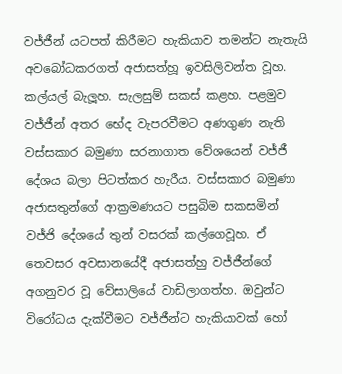වජ්ජීන් යටපත් කිරීමට හැකියාව තමන්ට නැතැයි අවබෝධකරගත් අජාසත්හූ ඉවසිලිවන්ත වූහ. කල්යල් බැලූහ. සැලසුම් සකස් කළහ. පළමුව වජ්ජීන් අතර භේද වැපරවීමට අණගුණ නැති වස්සකාර බමුණා සරනාගාත වේශයෙන් වජ්ජී දේශය බලා පිටත්කර හැරීය. වස්සකාර බමුණා අජාසතුන්ගේ ආක්‍රමණයට පසුබිම සකසමින් වජ්ජි දේශයේ තුන් වසරක් කල්ගෙවූහ. ඒ තෙවසර අවසානයේදී අජාසත්හු වජ්ජීන්ගේ අගනුවර වූ වේසාලියේ වාඩිලාගත්හ. ඔවුන්ට විරෝධය දැක්වීමට වජ්ජීන්ට හැකියාවක් හෝ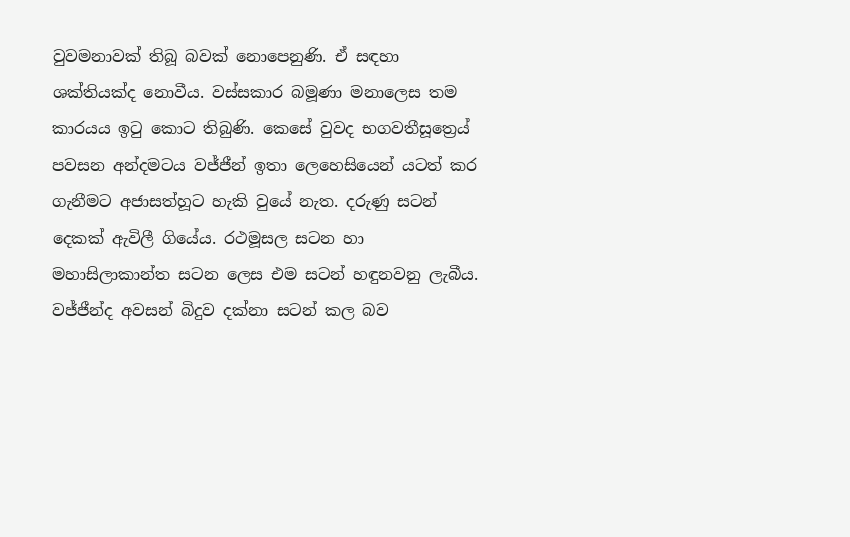වුවමනාවක් තිබූ බවක් නොපෙනුණි. ඒ සඳහා ශක්තියක්ද නොවීය. වස්සකාර බමූණා මනාලෙස තම කාරයය ඉටු කොට තිබුණි. කෙසේ වුවද භගවතීසූත්‍රෙය් පවසන අන්දමටය වජ්ජීන් ඉතා ලෙහෙසියෙන් යටත් කර ගැනීමට අජාසත්හූට හැකි වුයේ නැත. දරුණු සටන් දෙකක් ඇවිලී ගියේය. රථමූසල සටන හා මහාසිලාකාන්ත සටන ලෙස එම සටන් හඳුනවනු ලැබීය. වජ්ජීන්ද අවසන් බිදුව දක්නා සටන් කල බව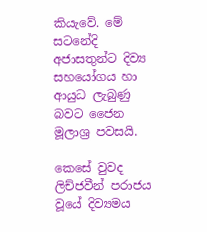කියැවේ. මේ සටනේදි අජාසතුන්ට දිව්‍ය සහයෝගය හා ආයුධ ලැබුණු බවට ජෛන මූලාශ්‍ර පවසයි.

කෙසේ වුවද ලිච්ජවීන් පරාජය වූයේ දිව්‍යමය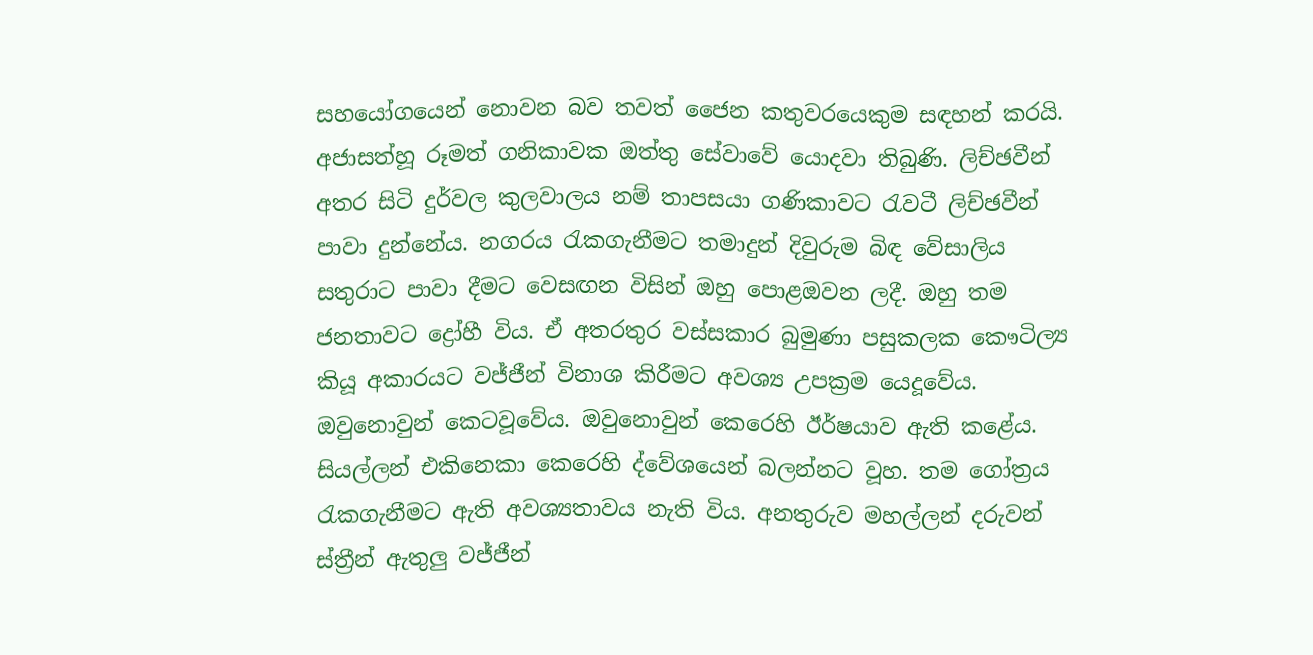සහයෝගයෙන් නොවන බව තවත් ජෛන කතුවරයෙකුම සඳහන් කරයි. අජාසත්හූ රූමත් ගනිකාවක ඔත්තු සේවාවේ යොදවා තිබුණි. ලිච්ඡවීන් අතර සිටි දුර්වල කුලවාලය නම් තාපසයා ගණිකාවට රැවටී ලිච්ඡවීන් පාවා දුන්නේය. නගරය රැකගැනීමට තමාදුන් දිවුරුම බිඳ වේසාලිය සතුරාට පාවා දීමට වෙසඟන විසින් ඔහු පොළඔවන ලදී. ඔහු තම ජනතාවට ද්‍රෝහී විය. ඒ අතරතුර වස්සකාර බුමුණා පසුකලක කෞටිල්‍ය කියූ අකාරයට වජ්ජීන් විනාශ කිරීමට අවශ්‍ය උපක්‍රම යෙදූවේය. ඔවුනොවුන් කෙටවූවේය. ඔවුනොවුන් කෙරෙහි ඊර්ෂයාව ඇති කළේය. සියල්ලන් එකිනෙකා කෙරෙහි ද්වේශයෙන් බලන්නට වූහ. තම ගෝත්‍රය රැකගැනීමට ඇති අවශ්‍යතාවය නැති විය. අනතුරුව මහල්ලන් දරුවන් ස්ත්‍රීන් ඇතුලු වජ්ජීන්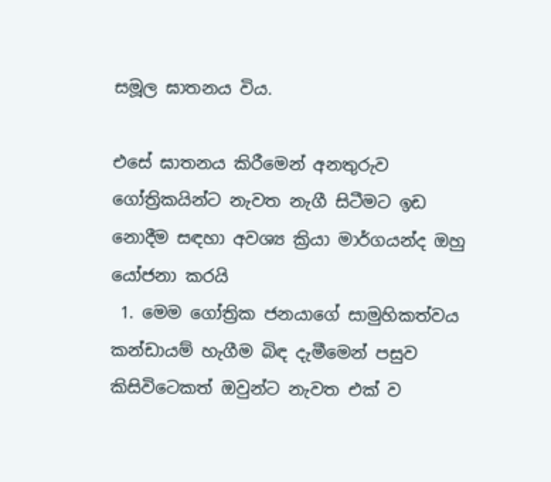සමූල ඝාතනය විය.

එසේ ඝාතනය කිරීමෙන් අනතුරුව ගෝත්‍රිකයින්ට නැවත නැගී සිටීමට ඉඩ නොදීම සඳහා අවශ්‍ය ක්‍රියා මාර්ගයන්ද ඔහු යෝජනා කරයි
 1. මෙම ගෝත්‍රික ජනයාගේ සාමුහිකත්වය කන්ඩායම් හැගීම බිඳ දැමීමෙන් පසුව කිසිවිටෙකත් ඔවුන්ට නැවත එක් ව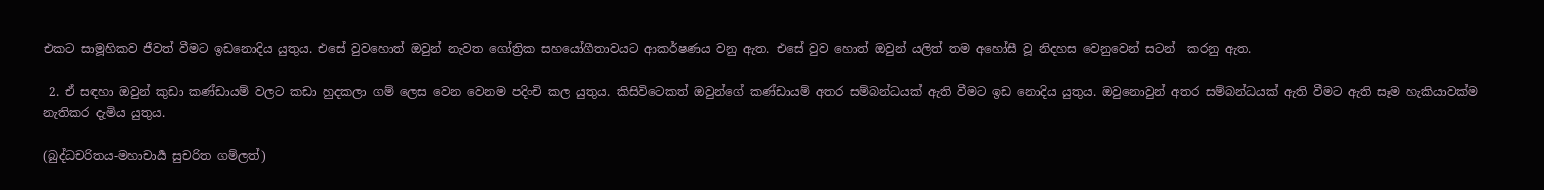එකට සාමූහිකව ජීවත් වීමට ඉඩනොදිය යුතුය. එසේ වුවහොත් ඔවුන් නැවත ගෝත්‍රික සහයෝගීතාවයට ආකර්ෂණය වනු ඇත. එසේ වුව හොත් ඔවුන් යලිත් තම අහෝසී වූ නිදහස වෙනුවෙන් සටන්  කරනු ඇත.

 2. ඒ සඳහා ඔවුන් කුඩා කණ්ඩායම් වලට කඩා හුදකලා ගම් ලෙස වෙන වෙනම පදිංචි කල යුතුය. කිසිවිටෙකත් ඔවුන්ගේ කණ්ඩායම් අතර සම්බන්ධයක් ඇති වීමට ඉඩ නොදිය යුතුය. ඔවුනොවුන් අතර සම්බන්ධයක් ඇති වීමට ඇති සෑම හැකියාවක්ම නැතිකර දැමිය යුතුය.

(බුද්ධචරිතය-මහාචාර්‍ය සුචරිත ගම්ලත්)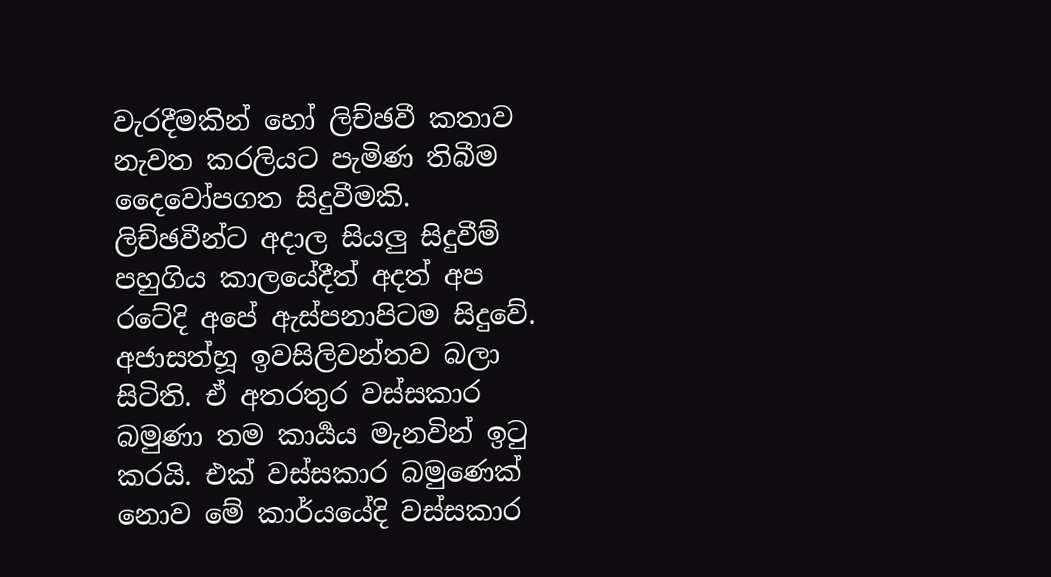වැරදීමකින් හෝ ලිච්ඡවී කතාව නැවත කරලියට පැමිණ තිබීම දෛවෝපගත සිදුවීමකි. ලිච්ඡවීන්ට අදාල සියලු සිදුවීම් පහුගිය කාලයේදීත් අදත් අප රටේදි අපේ ඇස්පනාපිටම සිදුවේ. අජාසත්හූ ඉවසිලිවන්තව බලා සිටිති. ඒ අතරතුර වස්සකාර බමුණා තම කාර්‍යය මැනවින් ඉටු කරයි. එක් වස්සකාර බමුණෙක් නොව මේ කාර්යයේදි වස්සකාර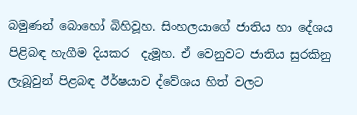බමුණන් බොහෝ බිහිවූහ. සිංහලයාගේ ජාතිය හා දේශය පිළිබඳ හැගීම දියකර  දැමූහ. ඒ වෙනුවට ජාතිය සුරකිනු ලැබූවුන් පිළබඳ ඊර්ෂයාව ද්වේශය හිත් වලට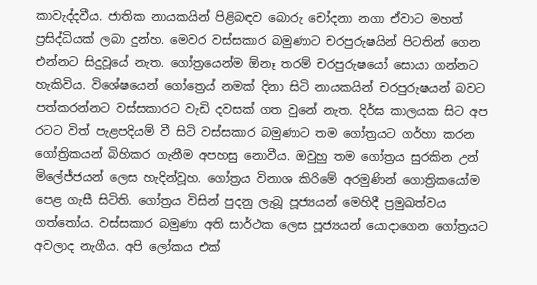කාවැද්දවීය. ජාතික නායකයින් පිළිබඳව බොරු චෝදනා නගා ඒවාට මහත් ප්‍රසිද්ධියක් ලබා දුන්හ. මෙවර වස්සකාර බමුණාට චරපුරුෂයින් පිටතින් ගෙන එන්නට සිදුවූයේ නැත. ගෝත්‍රයෙන්ම ඕනෑ තරම් චරපුරුෂයෝ සොයා ගන්නට හැකිවිය. විශේෂයෙන් ගෝත්‍රෙය් නමක් දිනා සිටි නායකයින් චරපුරුෂයන් බවට පත්කරන්නට වස්සකාරට වැඩි දවසක් ගත වුනේ නැත. දිර්ඝ කාලයක සිට අප රටට විත් පැළපදියම් වී සිටි වස්සකාර බමුණාට තම ගෝත්‍රයට ගර්හා කරන ගෝත්‍රිකයන් බිහිකර ගැනීම අපහසු නොවීය. ඔවුහු තම ගෝත්‍රය සුරකින උන් මිලේජ්ජයන් ලෙස හැදින්වූහ. ගෝත්‍රය විනාශ කිරිමේ අරමුණින් ගොත්‍රිකයෝම පෙළ ගැසී සිටිති. ගෝත්‍රය විසින් පුදනු ලැබූ පූජ්‍යයන් මෙහිදී ප්‍රමුඛත්වය ගත්තෝය. වස්සකාර බමුණා අති සාර්ථක ලෙස පූජ්‍යයන් යොදාගෙන ගෝත්‍රයට අවලාද නැගීය. අපි ලෝකය එක්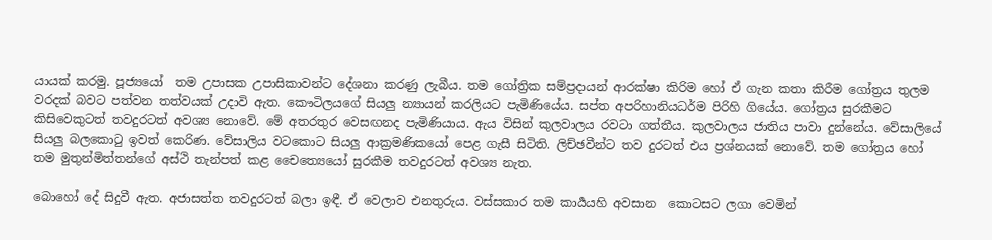යායක් කරමු. පූජ්‍යයෝ  තම උපාසක උපාසිකාවන්ට දේශනා කරණු ලැබීය. තම ගෝත්‍රික සම්ප්‍රදායන් ආරක්ෂා කිරිම හෝ ඒ ගැන කතා කිරීම ගෝත්‍රය තුලම වරදක් බවට පත්වන තත්වයක් උදාවි ඇත. කෞටිලයගේ සියලු න්‍යායන් කරලියට පැමිණියේය. සප්ත අපරිහානියධර්ම පිරිහි ගියේය. ගෝත්‍රය සුරකීමට කිසිවෙකුටත් තවදුරටත් අවශ්‍ය නොවේ. මේ අතරතුර වෙසඟනද පැමිණියාය. ඇය විසින් කුලවාලය රවටා ගත්තීය. කුලවාලය ජාතිය පාවා දුන්නේය. වේසාලියේ සියලු බලකොටු ඉවත් කෙරිණ. වේසාලිය වටකොට සියලු ආක්‍රමණිකයෝ පෙළ ගැසී සිටිති. ලිච්ඡවීන්ට තව දුරටත් එය ප්‍රශ්නයක් නොවේ. තම ගෝත්‍රය හෝ තම මුතුන්මිත්තන්ගේ අස්ථි තැන්පත් කළ චෛත්‍යෙයෝ සුරකීම තවදුරටත් අවශ්‍ය නැත.

බොහෝ දේ සිදුවී ඇත. අජාසත්ත තවදුරටත් බලා ඉඳී. ඒ වෙලාව එනතුරුය. වස්සකාර තම කාර්‍යයහි අවසාන  කොටසට ලගා වෙමින්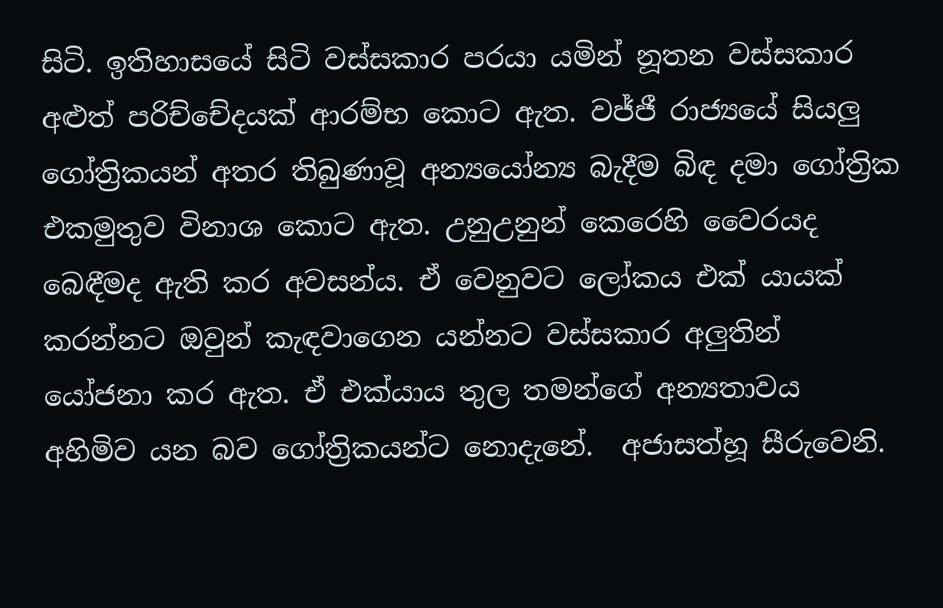සිටි. ඉතිහාසයේ සිටි වස්සකාර පරයා යමින් නූතන වස්සකාර අළුත් පරිච්චේදයක් ආරම්භ කොට ඇත. වජ්ජී රාජ්‍යයේ සියලු ගෝත්‍රිකයන් අතර තිබුණාවූ අන්‍යයෝන්‍ය බැදීම බිඳ දමා ගෝත්‍රික එකමුතුව විනාශ කොට ඇත. උනුඋනුන් කෙරෙහි වෛරයද බෙඳීමද ඇති කර අවසන්ය. ඒ වෙනුවට ලෝකය එක් යායක් කරන්නට ඔවුන් කැඳවාගෙන යන්නට වස්සකාර අලුතින් යෝජනා කර ඇත. ඒ එක්යාය තුල තමන්ගේ අන්‍යතාවය අහිමිව යන බව ගෝත්‍රිකයන්ට නොදැනේ.  අජාසත්හූ සීරුවෙනි.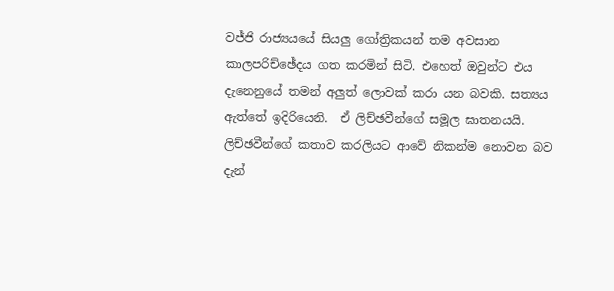වජ්ජි රාජ්‍යයයේ සියලු ගෝත්‍රිකයන් තම අවසාන කාලපරිච්ඡේදය ගත කරමින් සිටි. එහෙත් ඔවුන්ට එය දැනෙනුයේ තමන් අලුත් ලොවක් කරා යන බවකි. සත්‍යය ඇත්තේ ඉදිරියෙනි.  ඒ ලිච්ඡවීන්ගේ සමූල ඝාතනයයි. ලිච්ඡවීන්ගේ කතාව කරලියට ආවේ නිකන්ම නොවන බව දැන්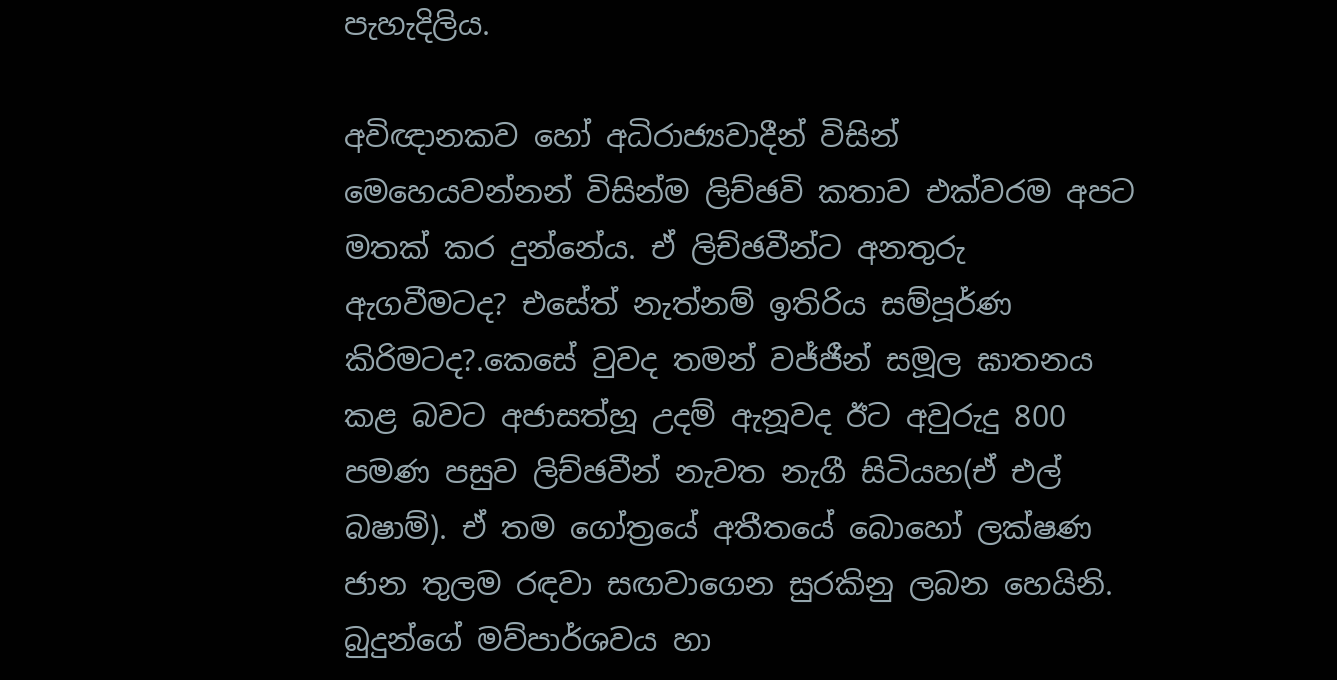පැහැදිලිය.

අවිඥානකව හෝ අධිරාජ්‍යවාදීන් විසින් මෙහෙයවන්නන් විසින්ම ලිච්ඡවි කතාව එක්වරම අපට මතක් කර දුන්නේය. ඒ ලිච්ඡවීන්ට අනතුරු ඇගවීමටද? එසේත් නැත්නම් ඉතිරිය සම්පූර්ණ කිරිමටද?.කෙසේ වුවද තමන් වජ්ජීන් සමූල ඝාතනය කළ බවට අජාසත්හූ උදම් ඇනූවද ඊට අවුරුදු 800 පමණ පසුව ලිච්ඡවීන් නැවත නැගී සිටියහ(ඒ එල් බෂාම්). ඒ තම ගෝත්‍රයේ අතීතයේ බොහෝ ලක්ෂණ ජාන තුලම රඳවා සඟවාගෙන සුරකිනු ලබන හෙයිනි. බුදුන්ගේ මව්පාර්ශවය හා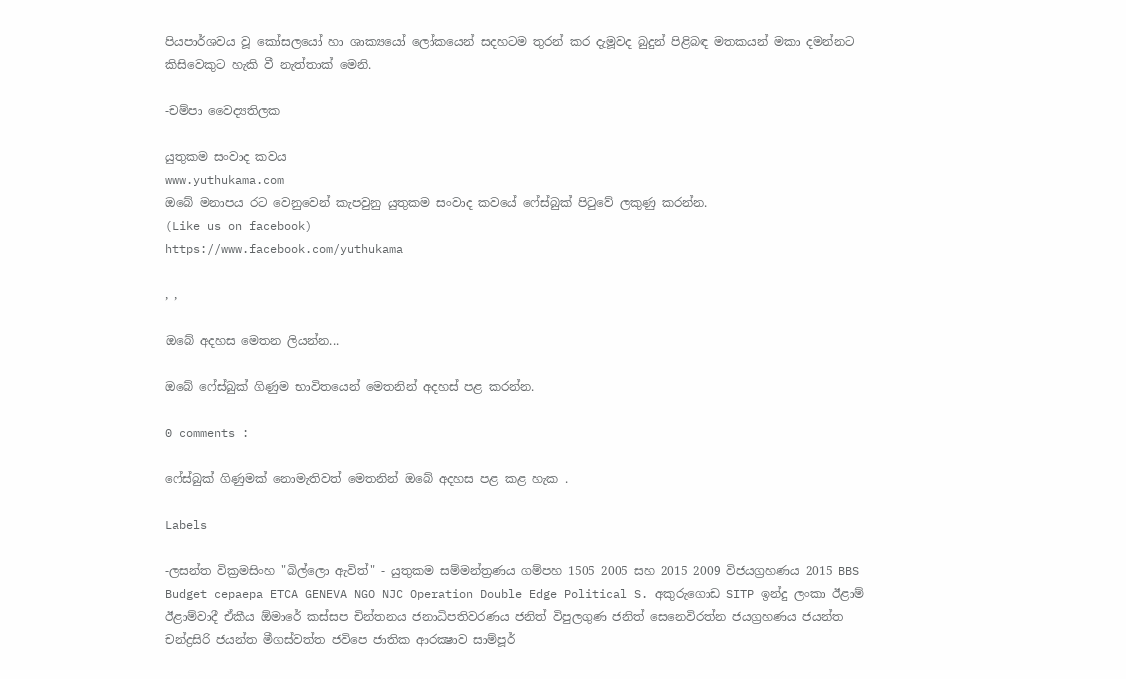පියපාර්ශවය වූ කෝසලයෝ හා ශාක්‍යයෝ ලෝකයෙන් සදහටම තුරන් කර දැමූවද බුදුන් පිළිබඳ මතකයන් මකා දමන්නට කිසිවෙකුට හැකි වී නැත්තාක් මෙනි.

-චම්පා වෛද්‍යතිලක

යුතුකම සංවාද කවය
www.yuthukama.com
ඔබේ මනාපය රට වෙනුවෙන් කැපවුනු යුතුකම සංවාද කවයේ ෆේස්බුක් පිටුවේ ලකුණු කරන්න.
(Like us on facebook)
https://www.facebook.com/yuthukama

, ,

ඔබේ අදහස මෙතන ලියන්න...

ඔබේ ෆේස්බුක් ගිණුම භාවිතයෙන් මෙතනින් අදහස් පළ කරන්න.

0 comments :

ෆේස්බුක් ගිණුමක් නොමැතිවත් මෙතනින් ඔබේ අදහස පළ කළ හැක .

Labels

-ලසන්ත වික්‍රමසිංහ "බිල්ලො ඇවිත්" - යුතුකම සම්මන්ත්‍රණය ගම්පහ 1505 2005 සහ 2015 2009 විජයග්‍රහණය 2015 BBS Budget cepaepa ETCA GENEVA NGO NJC Operation Double Edge Political S. අකුරුගොඩ SITP ඉන්දු ලංකා ඊළාම් ඊළාම්වාදී ඒකීය ඕමාරේ කස්‌සප චින්තනය ජනාධිපතිවරණය ජනිත් විපුලගුණ ජනිත් සෙනෙවිරත්න ජයග්‍රහණය ජයන්ත චන්ද්‍රසිරි ජයන්ත මීගස්වත්ත ජවිපෙ ජාතික ආරක්‍ෂාව සාම්පූර්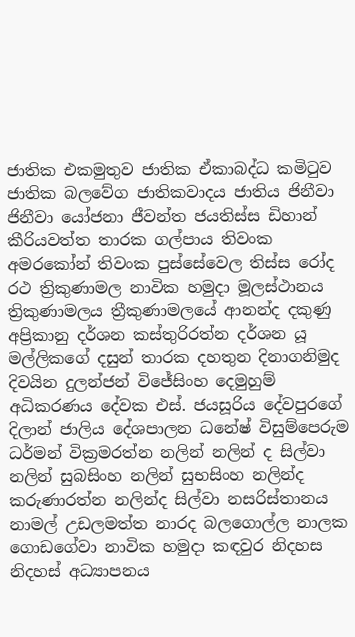ජාතික එකමුතුව ජාතික ඒකාබද්ධ කමිටුව ජාතික බලවේග ජාතිකවාදය ජාතිය ජිනීවා ජිනීවා යෝජනා ජීවන්ත ජයතිස්ස ඩිහාන් කීරියවත්ත තාරක ගල්පාය තිවංක අමරකෝන් තිවංක පුස්සේවෙල තිස්‌ස රෝද රථ ත්‍රිකුණාමල නාවික හමුදා මූලස්‌ථානය ත්‍රිකුණාමලය ත්‍රීකුණාමලයේ ආනන්ද දකුණු අප්‍රිකානු දර්ශන කස්තුරිරත්න දර්ශන යූ මල්ලිකගේ දසුන් තාරක දහතුන දිනාගනිමුද දිවයින දුලන්ජන් විජේසිංහ දෙමුහුම් අධිකරණය දේවක එස්. ජයසූරිය දේවපුරගේ දිලාන් ජාලිය දේශපාලන ධනේෂ් විසුම්පෙරුම ධර්මන් වික්‍රමරත්න නලින් නලින් ද සිල්වා නලින් සුබසිංහ නලින් සුභසිංහ නලින්ද කරුණාරත්න නලින්ද සිල්වා නසරිස්‌තානය නාමල් උඩලමත්ත නාරද බලගොල්ල නාලක ගොඩගේවා නාවික හමුදා කඳවුර නිදහස නිදහස් අධ්‍යාපනය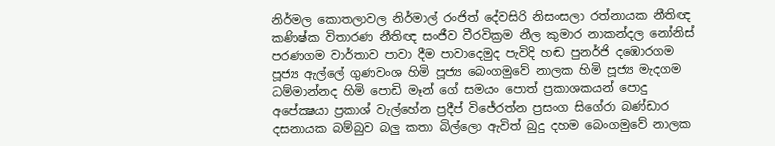නිර්මල කොතලාවල නිර්මාල් රංජිත් දේවසිරි නිසංසලා රත්නායක නීතිඥ කණිෂ්ක විතාරණ නීතිඥ සංජීව වීරවික්‍රම නීල කුමාර නාකන්දල නෝනිස් පරණගම වාර්තාව පාවා දීම පාවාදෙමුද පැවිදි හඬ පුනර්ජි දඹොරගම පූජ්‍ය ඇල්ලේ ගුණවංශ හිමි පූජ්‍ය බෙංගමුවේ නාලක හිමි පූජ්‍ය මැදගම ධම්මාන්නද හිමි පොඩි මෑන් ගේ සමයං පොත් ප්‍රකාශකයන් පොදු අපේක්‍ෂයා ප්‍රකාශ් වැල්හේන ප්‍රදීප් විජේරත්න ප්‍රසංග සිගේරා බණ්ඩාර දසනායක බම්බුව බලු කතා බිල්ලො ඇවිත් බුදු දහම බෙංගමුවේ නාලක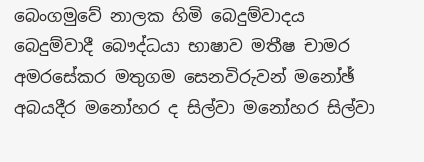බෙංගමුවේ නාලක හිමි බෙදුම්වාදය බෙදුම්වාදී බෞද්ධයා භාෂාව මතීෂ චාමර අමරසේකර මතුගම සෙනවිරුවන් මනෝඡ් අබයදීර මනෝහර ද සිල්වා මනෝහර සිල්වා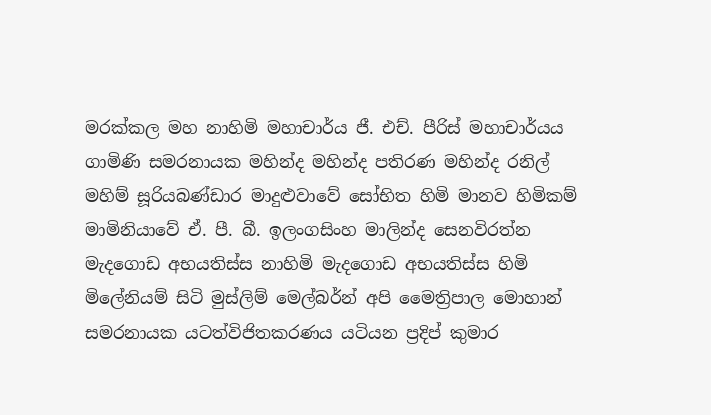මරක්කල මහ නාහිමි මහාචාර්ය ජී. එච්. පීරිස් මහාචාර්යය ගාමිණි සමරනායක මහින්ද මහින්ද පතිරණ මහින්ද රනිල් මහිම් සූරියබණ්ඩාර මාදුළුවාවේ සෝභිත හිමි මානව හිමිකම් මාමිනියාවේ ඒ. පී. බී. ඉලංගසිංහ මාලින්ද සෙනවිරත්න මැදගොඩ අභයතිස්ස නාහිමි මැදගොඩ අභයතිස්ස හිමි මිලේනියම් සිටි මුස්‌ලිම් මෙල්බර්න් අපි මෛත්‍රිපාල මොහාන් සමරනායක යටත්විජිතකරණය යටියන ප්‍රදිප් කුමාර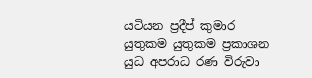යටියන ප්‍රදීප් කුමාර යුතුකම යුතුකම ප්‍රකාශන යුධ අපරාධ රණ විරුවා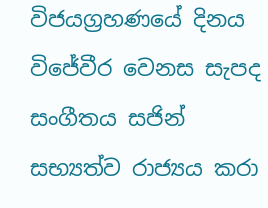විජයග්‍රහණයේ දිනය විජේවීර වෙනස සැපද සංගීතය සජින් සභ්‍යත්ව රාජ්‍යය කරා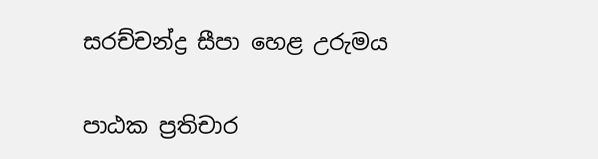සරච්චන්ද්‍ර සීපා හෙළ උරුමය

පාඨක ප්‍රතිචාර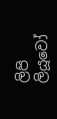ලිපි ලියූවෝ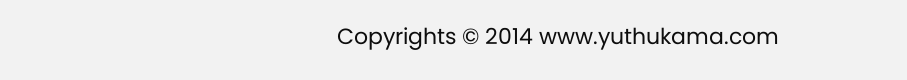Copyrights © 2014 www.yuthukama.com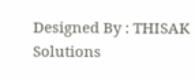Designed By : THISAK Solutions